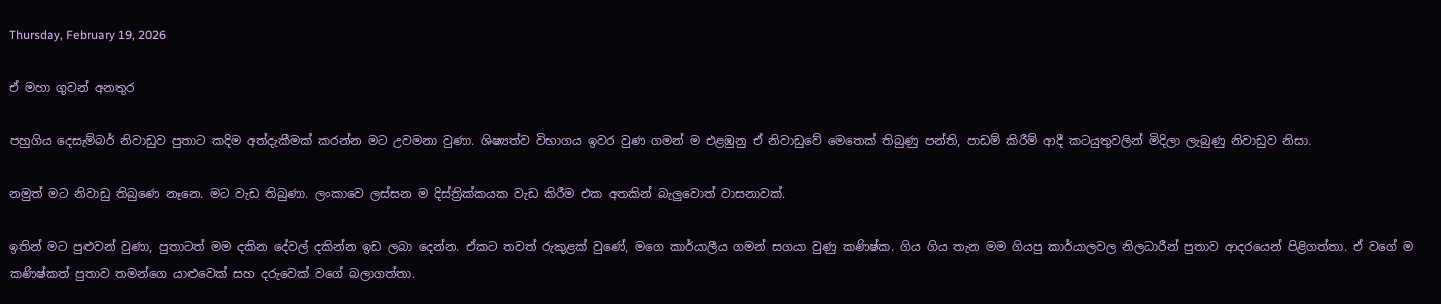Thursday, February 19, 2026

ඒ මහා ගුවන් අනතුර

පහුගිය දෙසැම්බර් නිවාඩුව පුතාට කදිම අත්දැකීමක් කරන්න මට උවමනා වුණා. ශිෂ්‍යත්ව විභාගය ඉවර වුණ ගමන් ම එළඹුනු ඒ නිවාඩුවේ මෙතෙක් තිබුණු පන්ති, පාඩම් කිරීම් ආදී කටයුතුවලින් මිදිලා ලැබුණු නිවාඩුව නිසා.

නමුත් මට නිවාඩු තිබුණෙ නෑනෙ. මට වැඩ තිබුණා. ලංකාවෙ ලස්සන ම දිස්ත්‍රික්කයක වැඩ කිරීම එක අතකින් බැලුවොත් වාසනාවක්.

ඉතින් මට පුළුවන් වුණා, පුතාටත් මම දකින දේවල් දකින්න ඉඩ ලබා දෙන්න. ඒකට තවත් රුකුළක් වුණේ, මගෙ කාර්යාලීය ගමන් සගයා වුණු කණිෂ්ක. ගිය ගිය තැන මම ගියපු කාර්යාලවල නිලධාරීන් පුතාව ආදරයෙන් පිළිගත්තා. ඒ වගේ ම කණිෂ්කත් පුතාව තමන්ගෙ යාළුවෙක් සහ දරුවෙක් වගේ බලාගත්තා.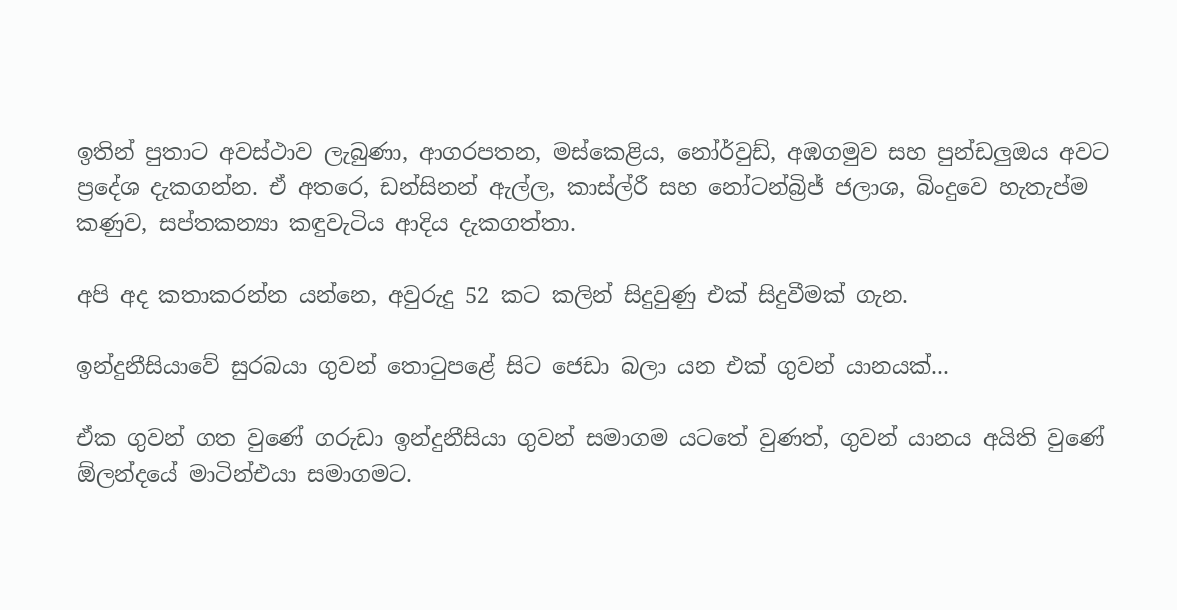ඉතින් පුතාට අවස්ථාව ලැබුණා, ආගරපතන, මස්කෙළිය, නෝර්වුඩ්, අඹගමුව සහ පුන්ඩලුඔය අවට ප්‍රදේශ දැකගන්න. ඒ අතරෙ, ඩන්සිනන් ඇල්ල, කාස්ල්රී සහ නෝටන්බ්‍රිජ් ජලාශ, බිංදුවෙ හැතැප්ම කණුව, සප්තකන්‍යා කඳුවැටිය ආදිය දැකගත්තා.

අපි අද කතාකරන්න යන්නෙ, අවුරුදු 52 කට කලින් සිදුවුණු එක් සිදුවීමක් ගැන.

ඉන්දුනීසියාවේ සුරබයා ගුවන් තොටුපළේ සිට ජෙඩා බලා යන එක් ගුවන් යානයක්...

ඒක ගුවන් ගත වුණේ ගරුඩා ඉන්දුනීසියා ගුවන් සමාගම යටතේ වුණත්, ගුවන් යානය අයිති වුණේ ඕලන්දයේ මාටින්එයා සමාගමට.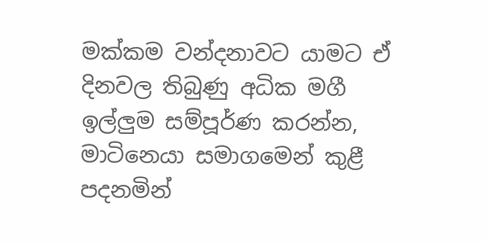මක්කම වන්දනාවට යාමට ඒ දිනවල තිබුණු අධික මගී ඉල්ලුම සම්පූර්ණ කරන්න, මාටිනෙයා සමාගමෙන් කුළී පදනමින්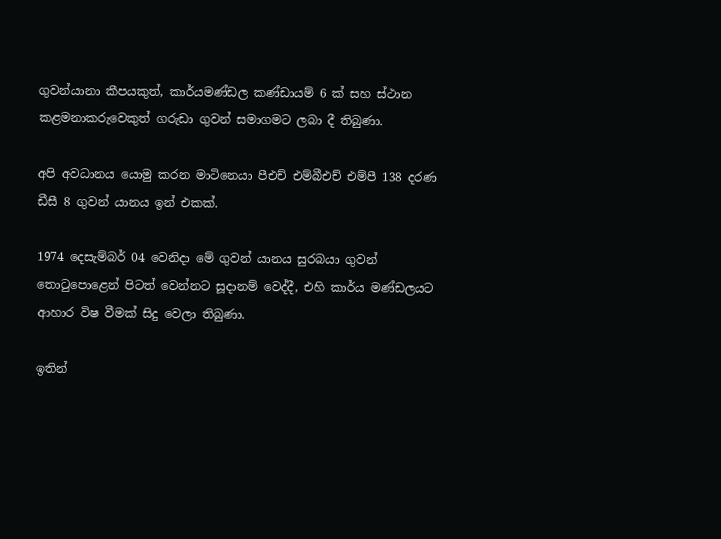ගුවන්යානා කීපයකුත්, කාර්යමණ්ඩල කණ්ඩායම් 6 ක් සහ ස්ථාන කළමනාකරුවෙකුත් ගරුඩා ගුවන් සමාගමට ලබා දී තිබුණා.

අපි අවධානය යොමු කරන මාටිනෙයා පීඑච් එම්බීඑච් එම්පී 138 දරණ ඩීසී 8 ගුවන් යානය ඉන් එකක්.

1974 දෙසැම්බර් 04 වෙනිදා මේ ගුවන් යානය සුරබයා ගුවන් තොටුපොළෙන් පිටත් වෙන්නට සූදානම් වෙද්දී, එහි කාර්ය මණ්ඩලයට ආහාර විෂ වීමක් සිදු වෙලා තිබුණා.

ඉතින්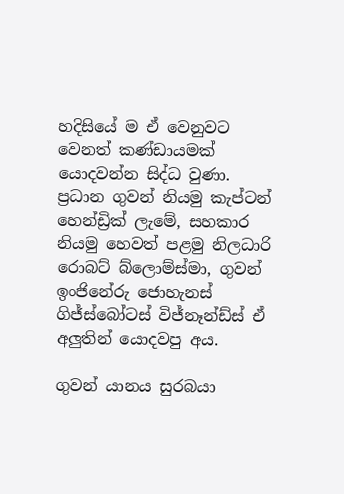හදිසියේ ම ඒ වෙනුවට වෙනත් කණ්ඩායමක් යොදවන්න සිද්ධ වුණා. ප්‍රධාන ගුවන් නියමු කැප්ටන් හෙන්ඩ්‍රික් ලැමේ, සහකාර නියමු හෙවත් පළමු නිලධාරි රොබට් බ්ලොම්ස්මා, ගුවන් ඉංජිනේරු ජොහැනස් ගිජ්ස්බෝටස් විජ්නෑන්ඩ්ස් ඒ අලුතින් යොදවපු අය.

ගුවන් යානය සුරබයා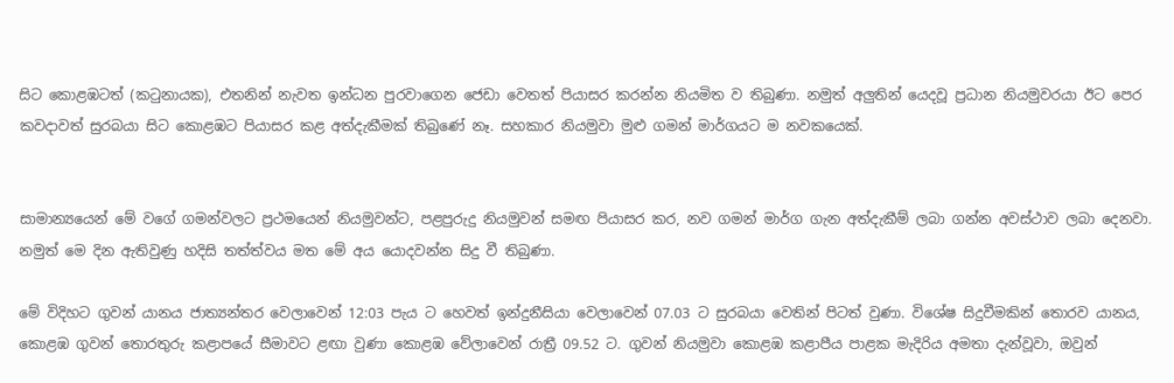සිට කොළඹටත් (කටුනායක), එතනින් නැවත ඉන්ධන පුරවාගෙන ජෙඩා වෙතත් පියාසර කරන්න නියමිත ව තිබුණා. නමුත් අලුතින් යෙදවූ ප්‍රධාන නියමුවරයා ඊට පෙර කවදාවත් සුරබයා සිට කොළඹට පියාසර කළ අත්දැකීමක් තිබුණේ නෑ. සහකාර නියමුවා මුළු ගමන් මාර්ගයට ම නවකයෙක්.


සාමාන්‍යයෙන් මේ වගේ ගමන්වලට ප්‍රථමයෙන් නියමුවන්ට, පළපුරුදු නියමුවන් සමඟ පියාසර කර, නව ගමන් මාර්ග ගැන අත්දැකීම් ලබා ගන්න අවස්ථාව ලබා දෙනවා. නමුත් මෙ දින ඇතිවුණු හදිසි තත්ත්වය මත මේ අය යොදවන්න සිදු වී තිබුණා.

මේ විදිහට ගුවන් යානය ජාත්‍යන්තර වෙලාවෙන් 12:03 පැය ට හෙවත් ඉන්දුනීසියා වෙලාවෙන් 07.03 ට සුරබයා වෙතින් පිටත් වුණා. විශේෂ සිදුවීමකින් තොරව යානය, කොළඹ ගුවන් තොරතුරු කළාපයේ සීමාවට ළඟා වුණා කොළඹ වේලාවෙන් රාත්‍රී 09.52 ට. ගුවන් නියමුවා කොළඹ කළාපීය පාළක මැදිරිය අමතා දැන්වූවා, ඔවුන්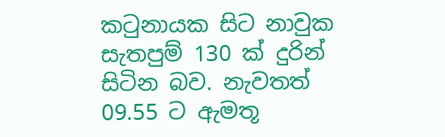කටුනායක සිට නාවුක සැතපුම් 130 ක් දුරින් සිටින බව. නැවතත් 09.55 ට ඇමතූ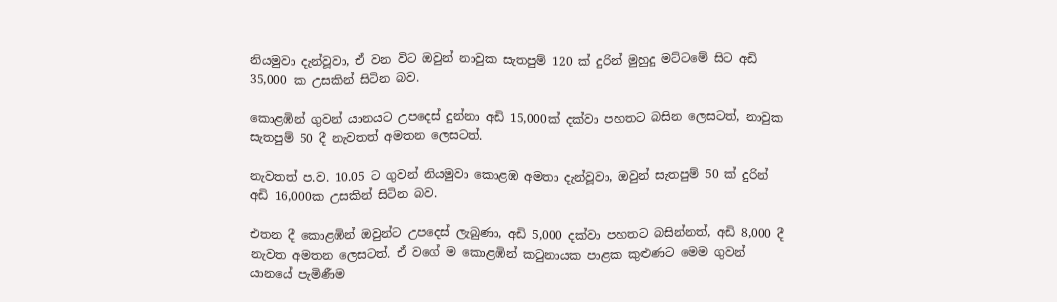නියමුවා දැන්වූවා, ඒ වන විට ඔවුන් නාවුක සැතපුම් 120 ක් දුරින් මුහුදු මට්ටමේ සිට අඩි 35,000 ක උසකින් සිටින බව.

කොළඹින් ගුවන් යානයට උපදෙස් දුන්නා අඩි 15,000ක් දක්වා පහතට බසින ලෙසටත්, නාවුක සැතපුම් 50 දී නැවතත් අමතන ලෙසටත්.

නැවතත් ප.ව. 10.05 ට ගුවන් නියමුවා කොළඹ අමතා දැන්වූවා, ඔවුන් සැතපුම් 50 ක් දුරින් අඩි 16,000ක උසකින් සිටින බව.

එතන දී කොළඹින් ඔවුන්ට උපදෙස් ලැබුණා, අඩි 5,000 දක්වා පහතට බසින්නත්, අඩි 8,000 දී නැවත අමතන ලෙසටත්. ඒ වගේ ම කොළඹින් කටුනායක පාළක කුළුණට මෙම ගුවන් යානයේ පැමිණීම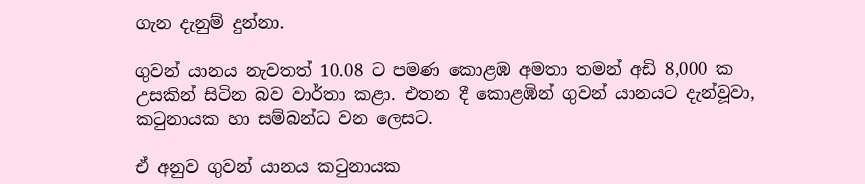ගැන දැනුම් දුන්නා.

ගුවන් යානය නැවතත් 10.08 ට පමණ කොළඹ අමතා තමන් අඩි 8,000 ක උසකින් සිටින බව වාර්තා කළා. එතන දී කොළඹින් ගුවන් යානයට දැන්වූවා, කටුනායක හා සම්බන්ධ වන ලෙසට.

ඒ අනුව ගුවන් යානය කටුනායක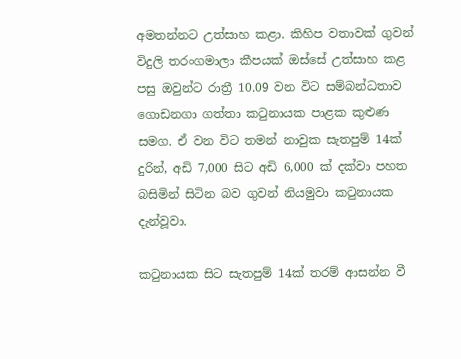අමතන්නට උත්සාහ කළා. කිහිප වතාවක් ගුවන් විදුලි තරංගමාලා කීපයක් ඔස්සේ උත්සාහ කළ පසු ඔවුන්ට රාත්‍රී 10.09 වන විට සම්බන්ධතාව ගොඩනගා ගත්තා කටුනායක පාළක කුළුණ සමග. ඒ වන විට තමන් නාවුක සැතපුම් 14ක් දුරින්, අඩි 7,000 සිට අඩි 6,000 ක් දක්වා පහත බසිමින් සිටින බව ගුවන් නියමුවා කටුනායක දැන්වූවා.

කටුනායක සිට සැතපුම් 14ක් තරම් ආසන්න වී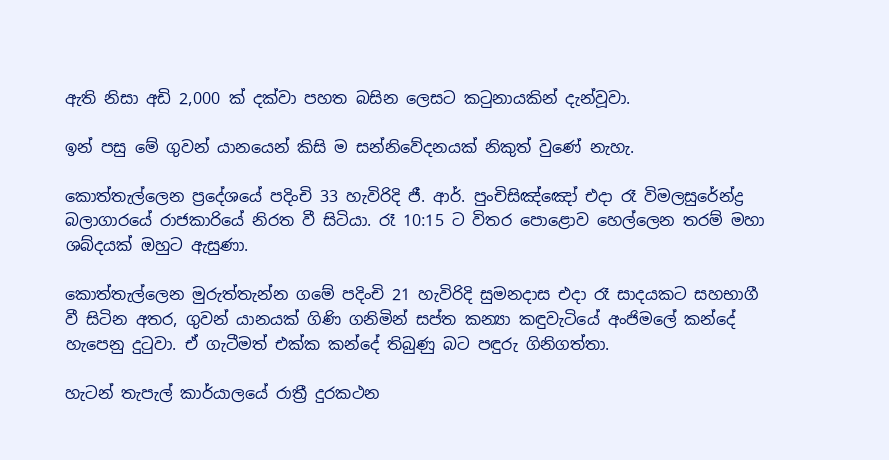ඇති නිසා අඩි 2,000 ක් දක්වා පහත බසින ලෙසට කටුනායකින් දැන්වූවා.

ඉන් පසු මේ ගුවන් යානයෙන් කිසි ම සන්නිවේදනයක් නිකුත් වුණේ නැහැ.

කොත්තැල්ලෙන ප්‍රදේශයේ පදිංචි 33 හැවිරිදි ජී. ආර්. පුංචිසිඤ්ඤෝ එදා රෑ විමලසුරේන්ද්‍ර බලාගාරයේ රාජකාරියේ නිරත වී සිටියා. රෑ 10:15 ට විතර පොළොව හෙල්ලෙන තරම් මහා ශබ්දයක් ඔහුට ඇසුණා.

කොත්තැල්ලෙන මුරුත්තැන්න ගමේ පදිංචි 21 හැවිරිදි සුමනදාස එදා රෑ සාදයකට සහභාගී වී සිටින අතර, ගුවන් යානයක් ගිණි ගනිමින් සප්ත කන්‍යා කඳුවැටියේ අංජිමලේ කන්දේ හැපෙනු දුටුවා. ඒ ගැටීමත් එක්ක කන්දේ තිබුණු බට පඳුරු ගිනිගත්තා.

හැටන් තැපැල් කාර්යාලයේ රාත්‍රී දුරකථන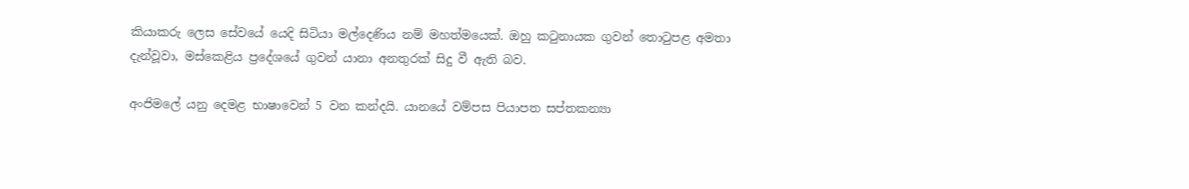කියාකරු ලෙස සේවයේ යෙදි සිටියා මල්දෙණිය නම් මහත්මයෙක්. ඔහු කටුනායක ගුවන් තොටුපළ අමතා දැන්වූවා, මස්කෙළිය ප්‍රදේශයේ ගුවන් යානා අනතුරක් සිදු වී ඇති බව.

අංජිමලේ යනු දෙමළ භාෂාවෙන් 5 වන කන්දයි. යානයේ වම්පස පියාපත සප්තකන්‍යා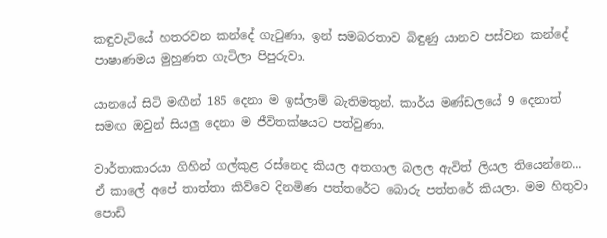කඳුවැටියේ හතරවන කන්දේ ගැටුණා, ඉන් සමබරතාව බිඳුණු යානව පස්වන කන්දේ පාෂාණමය මුහුණත ගැටිලා පිපුරුවා.

යානයේ සිටි මඟීන් 185 දෙනා ම ඉස්ලාම් බැතිමතුන්. කාර්ය මණ්ඩලයේ 9 දෙනාත් සමඟ ඔවුන් සියලු දෙනා ම ජීවිතක්ෂයට පත්වුණා.

වාර්තාකාරයා ගිහින් ගල්කුළ රස්නෙද කියල අතගාල බලල ඇවිත් ලියල තියෙන්නෙ...
ඒ කාලේ අපේ තාත්තා කිව්වෙ දිනමිණ පත්තරේට බොරු පත්තරේ කියලා. මම හිතුවා පොඩි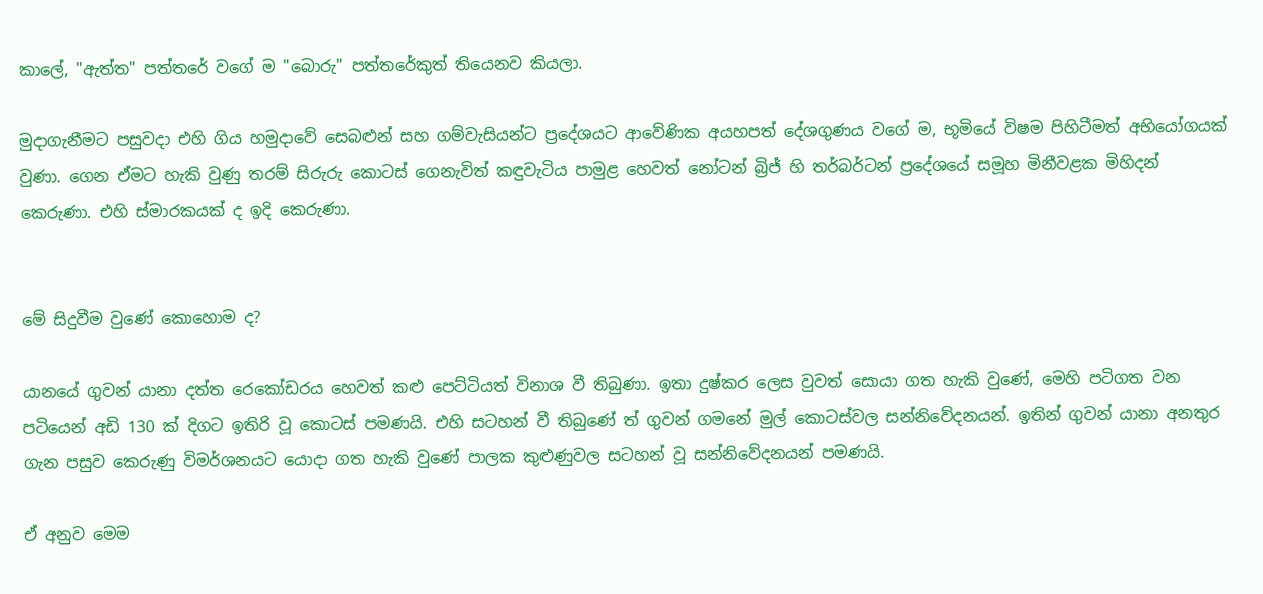කාලේ, "ඇත්ත" පත්තරේ වගේ ම "බොරු" පත්තරේකුත් තියෙනව කියලා.

මුදාගැනීමට පසුවදා එහි ගිය හමුදාවේ සෙබළුන් සහ ගම්වැසියන්ට ප්‍රදේශයට ආවේණික අයහපත් දේශගුණය වගේ ම, භූමියේ විෂම පිහිටීමත් අභියෝගයක් වුණා. ගෙන ඒමට හැකි වුණු තරම් සිරුරු කොටස් ගෙනැවිත් කඳුවැටිය පාමුළ හෙවත් නෝටන් බ්‍රිජ් හි තර්බර්ටන් ප්‍රදේශයේ සමූහ මිනීවළක මිහිදන් කෙරුණා. එහි ස්මාරකයක් ද ඉදි කෙරුණා.


මේ සිදුවීම වුණේ කොහොම ද?

යානයේ ගුවන් යානා දත්ත රෙකෝඩරය හෙවත් කළු පෙට්ටියත් විනාශ වී තිබුණා. ඉතා දුෂ්කර ලෙස වුවත් සොයා ගත හැකි වුණේ, මෙහි පටිගත වන පටියෙන් අඩි 130 ක් දිගට ඉතිරි වූ කොටස් පමණයි. එහි සටහන් වී තිබුණේ ත් ගුවන් ගමනේ මුල් කොටස්වල සන්නිවේදනයන්. ඉතින් ගුවන් යානා අනතුර ගැන පසුව කෙරුණු විමර්ශනයට යොදා ගත හැකි වුණේ පාලක කුළුණුවල සටහන් වූ සන්නිවේදනයන් පමණයි.

ඒ අනුව මෙම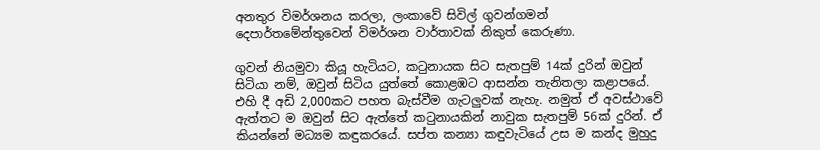අනතුර විමර්ශනය කරලා, ලංකාවේ සිවිල් ගුවන්ගමන් දෙපාර්තමේන්තුවෙන් විමර්ශන වාර්තාවක් නිකුත් කෙරුණා.

ගුවන් නියමුවා කියූ හැටියට, කටුනායක සිට සැතපුම් 14ක් දුරින් ඔවුන් සිටියා නම්, ඔවුන් සිටිය යුත්තේ කොළඹට ආසන්න තැනිතලා කළාපයේ. එහි දී අඩි 2,000කට පහත බැස්වීම ගැටලුවක් නැහැ. නමුත් ඒ අවස්ථාවේ ඇත්තට ම ඔවුන් සිට ඇත්තේ කටුනායකින් නාවුක සැතපුම් 56ක් දුරින්. ඒ කියන්නේ මධ්‍යම කඳුකරයේ. සප්ත කන්‍යා කඳුවැටියේ උස ම කන්ද මුහුදු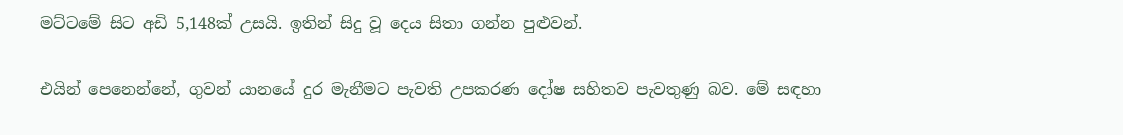මට්ටමේ සිට අඩි 5,148ක් උසයි. ඉතින් සිදු වූ දෙය සිතා ගන්න පුළුවන්.

එයින් පෙනෙන්නේ, ගුවන් යානයේ දුර මැනීමට පැවති උපකරණ දෝෂ සහිතව පැවතුණු බව. මේ සඳහා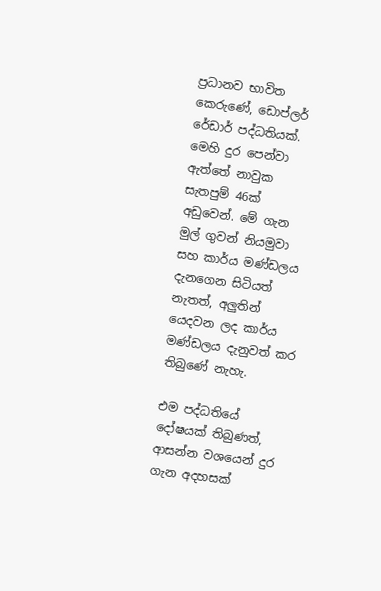ප්‍රධානව භාවිත කෙරුණේ, ඩොප්ලර් රේඩාර් පද්ධතියක්. මෙහි දුර පෙන්වා ඇත්තේ නාවුක සැතපුම් 46ක් අඩුවෙන්. මේ ගැන මුල් ගුවන් නියමුවා සහ කාර්ය මණ්ඩලය දැනගෙන සිටියත් නැතත්, අලුතින් යෙදවන ලද කාර්ය මණ්ඩලය දැනුවත් කර තිබුණේ නැහැ.

එම පද්ධතියේ දෝෂයක් තිබුණත්, ආසන්න වශයෙන් දුර ගැන අදහසක්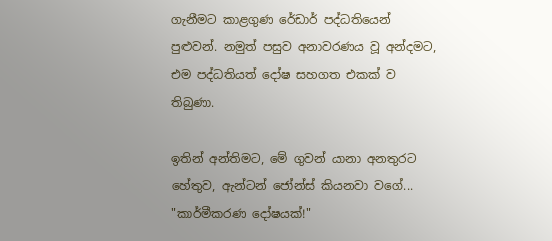ගැනීමට කාළගුණ රේඩාර් පද්ධතියෙන් පුළුවන්. නමුත් පසුව අනාවරණය වූ අන්දමට, එම පද්ධතියත් දෝෂ සහගත එකක් ව තිබුණා.

ඉතින් අන්තිමට, මේ ගුවන් යානා අනතුරට හේතුව, ඇන්ටන් ජෝන්ස් කියනවා වගේ... "කාර්මීකරණ දෝෂයක්!"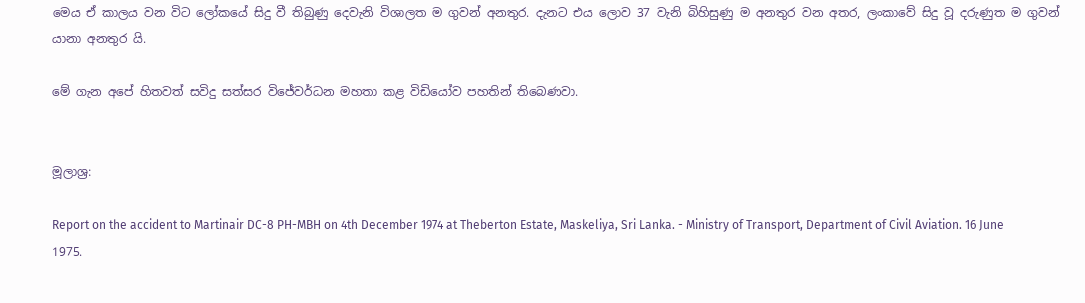මෙය ඒ කාලය වන විට ලෝකයේ සිදු වී තිබුණු දෙවැනි විශාලත ම ගුවන් අනතුර. දැනට එය ලොව 37 වැනි බිහිසුණු ම අනතුර වන අතර, ලංකාවේ සිදු වූ දරුණුත ම ගුවන් යානා අනතුර යි.

මේ ගැන අපේ හිතවත් සවිදු සත්සර විජේවර්ධන මහතා කළ විඩියෝව පහතින් තිබෙණවා.


මූලාශ්‍ර:

Report on the accident to Martinair DC-8 PH-MBH on 4th December 1974 at Theberton Estate, Maskeliya, Sri Lanka. - Ministry of Transport, Department of Civil Aviation. 16 June 1975.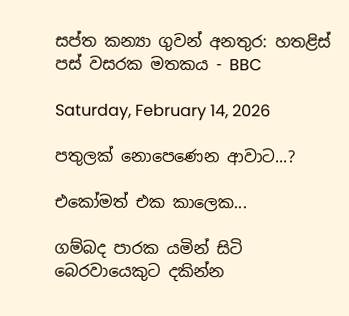සප්ත කන්‍යා ගුවන් අනතුර: හතළිස් පස් වසරක මතකය - BBC

Saturday, February 14, 2026

පතුලක් නොපෙණෙන ආවාට...?

එකෝමත් එක කාලෙක...

ගම්බද පාරක යමින් සිටි බෙරවායෙකුට දකින්න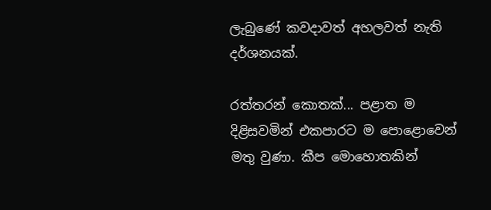ලැබුණේ කවදාවත් අහලවත් නැති දර්ශනයක්.

රත්තරන් කොතක්... පළාත ම දිළිසවමින් එකපාරට ම පොළොවෙන් මතු වුණා. කීප මොහොතකින්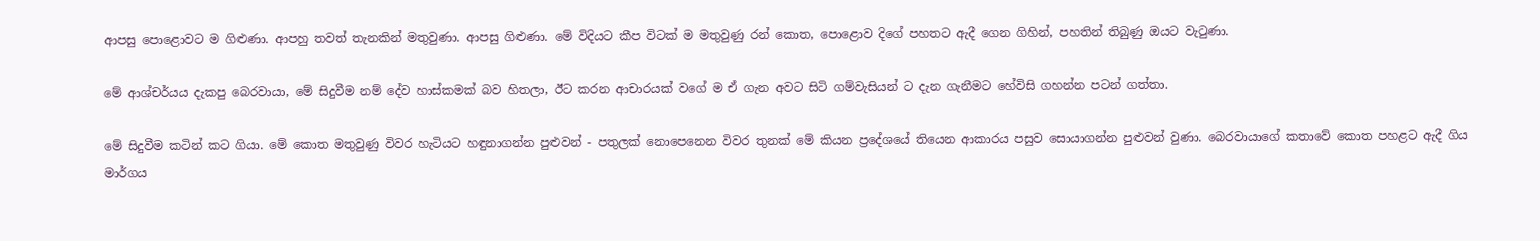ආපසු පොළොවට ම ගිළුණා. ආපහු තවත් තැනකින් මතුවුණා. ආපසු ගිළුණා. මේ විදියට කීප විටක් ම මතුවුණු රන් කොත, පොළොව දිගේ පහතට ඇදී ගෙන ගිහින්, පහතින් තිබුණු ඔයට වැටුණා.

මේ ආශ්චර්යය දැකපු බෙරවායා, මේ සිදුවීම නම් දේව හාස්කමක් බව හිතලා, ඊට කරන ආචාරයක් වගේ ම ඒ ගැන අවට සිටි ගම්වැසියන් ට දැන ගැනීමට හේවිසි ගහන්න පටන් ගත්තා.

මේ සිදුවීම කටින් කට ගියා. මේ කොත මතුවුණු විවර හැටියට හඳුනාගන්න පුළුවන් - පතුලක් නොපෙනෙන විවර තුනක් මේ කියන ප්‍රදේශයේ තියෙන ආකාරය පසුව සොයාගන්න පුළුවන් වුණා. බෙරවායාගේ කතාවේ කොත පහළට ඇදී ගිය මාර්ගය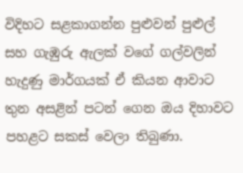විදිහට සළකාගන්න පුළුවන් පුළුල් සහ ගැඹුරු ඇලක් වගේ ගල්වලින් හැදුණු මාර්ගයක් ඒ කියන ආවාට තුන අසළින් පටන් ගෙන ඔය දිහාවට පහළට සකස් වෙලා තිබුණා.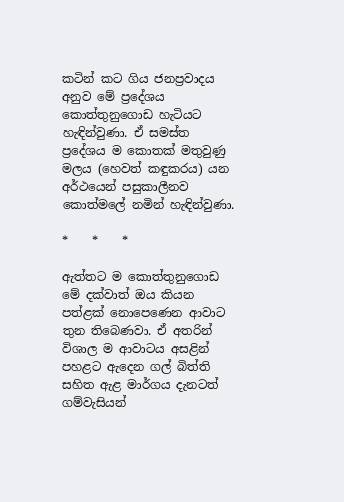කටින් කට ගිය ජනප්‍රවාදය අනුව මේ ප්‍රදේශය කොත්තුනුගොඩ හැටියට හැඳින්වුණා. ඒ සමස්ත ප්‍රදේශය ම කොතක් මතුවුණු මලය (හෙවත් කඳුකරය) යන අර්ථයෙන් පසුකාලීනව කොත්මලේ නමින් හැඳින්වුණා.

*    *    *

ඇත්තට ම කොත්තුනුගොඩ මේ දක්වාත් ඔය කියන පත්ළක් නොපෙණෙන ආවාට තුන තිබෙණවා. ඒ අතරින් විශාල ම ආවාටය අසළින් පහළට ඇදෙන ගල් බිත්ති සහිත ඇළ මාර්ගය දැනටත් ගම්වැසියන්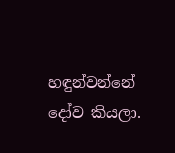හඳුන්වන්නේ දෝව කියලා.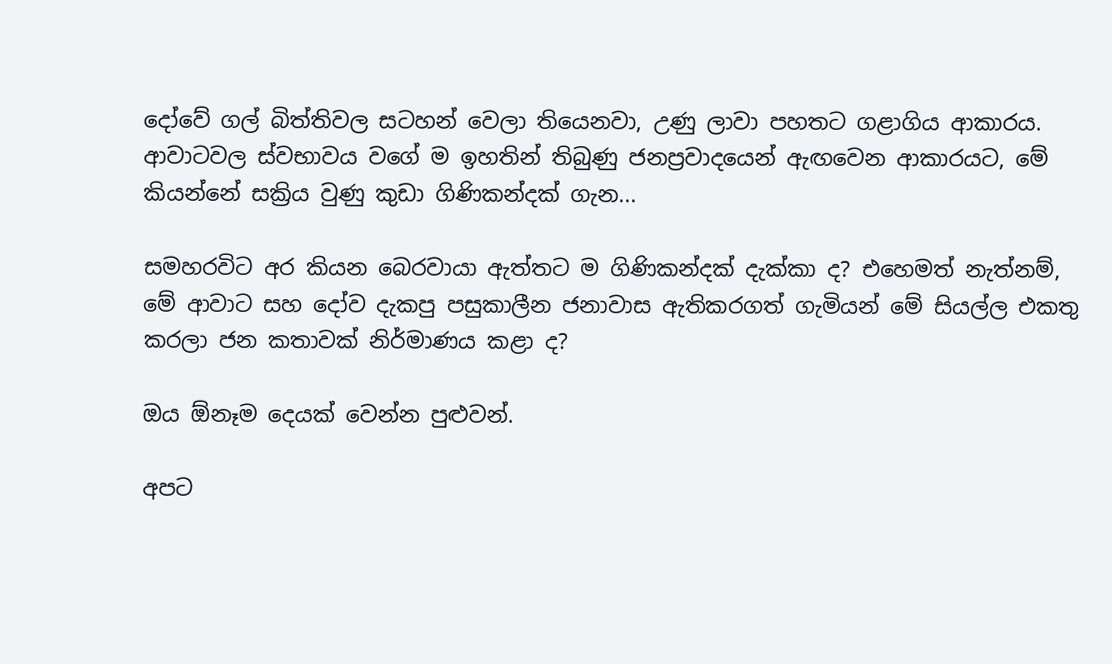දෝවේ ගල් බිත්තිවල සටහන් වෙලා තියෙනවා, උණු ලාවා පහතට ගළාගිය ආකාරය. ආවාටවල ස්වභාවය වගේ ම ඉහතින් තිබුණු ජනප්‍රවාදයෙන් ඇඟවෙන ආකාරයට, මේ කියන්නේ සක්‍රිය වුණු කුඩා ගිණිකන්දක් ගැන...

සමහරවිට අර කියන බෙරවායා ඇත්තට ම ගිණිකන්දක් දැක්කා ද? එහෙමත් නැත්නම්, මේ ආවාට සහ දෝව දැකපු පසුකාලීන ජනාවාස ඇතිකරගත් ගැමියන් මේ සියල්ල එකතු කරලා ජන කතාවක් නිර්මාණය කළා ද?

ඔය ඕනෑම දෙයක් වෙන්න පුළුවන්.

අපට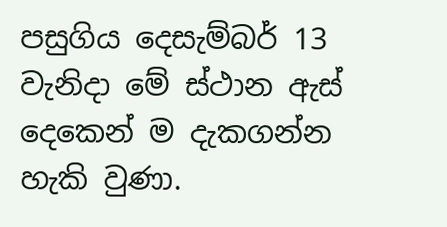පසුගිය දෙසැම්බර් 13 වැනිදා මේ ස්ථාන ඇස් දෙකෙන් ම දැකගන්න හැකි වුණා.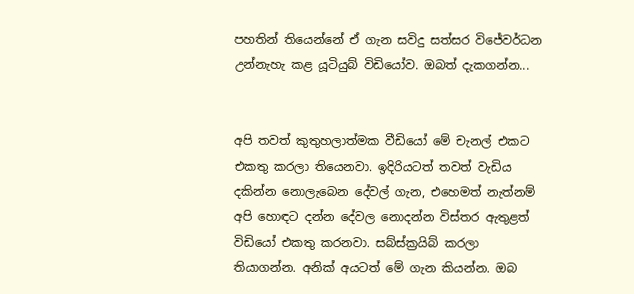පහතින් තියෙන්නේ ඒ ගැන සවිදු සත්සර විජේවර්ධන උන්නැහැ කළ යූටියුබ් විඩියෝව. ඔබත් දැකගන්න...


අපි තවත් කුතුහලාත්මක වීඩියෝ මේ චැනල් එකට එකතු කරලා තියෙනවා. ඉදිරියටත් තවත් වැඩිය දකින්න නොලැබෙන දේවල් ගැන, එහෙමත් නැත්නම් අපි හොඳට දන්න දේවල නොදන්න විස්තර ඇතුළත් විඩියෝ එකතු කරනවා. සබ්ස්ක්‍රයිබ් කරලා තියාගන්න. අනික් අයටත් මේ ගැන කියන්න. ඔබ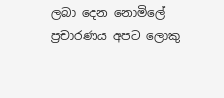ලබා දෙන නොමිලේ ප්‍රචාරණය අපට ලොකු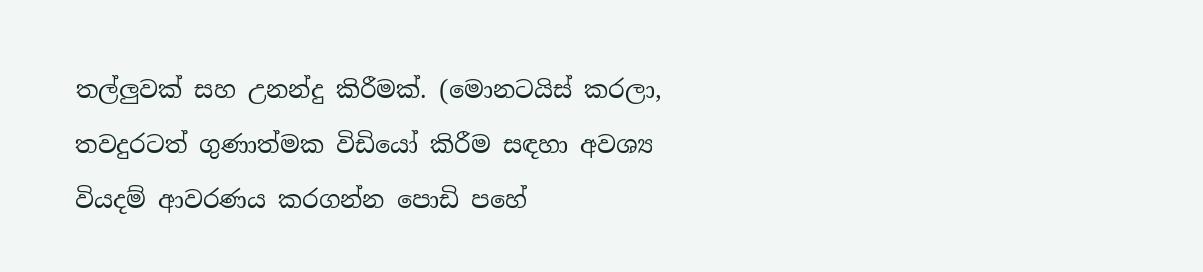තල්ලුවක් සහ උනන්දු කිරීමක්. (මොනටයිස් කරලා, තවදුරටත් ගුණාත්මක විඩියෝ කිරීම සඳහා අවශ්‍ය වියදම් ආවරණය කරගන්න පොඩි පහේ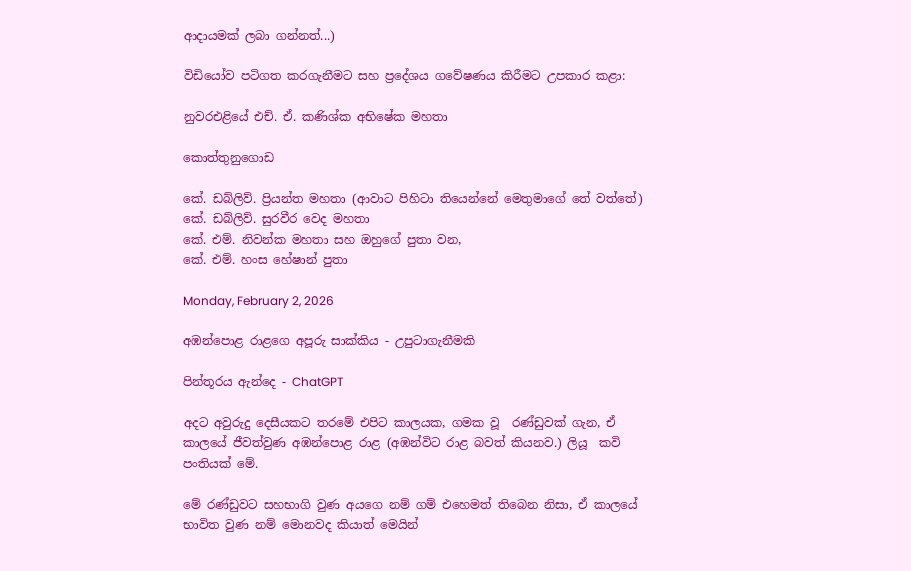ආදායමක් ලබා ගන්නත්...)

විඩියෝව පටිගත කරගැනීමට සහ ප්‍රදේශය ගවේෂණය කිරීමට උපකාර කළා:

නුවරඑළියේ එච්. ඒ. කණිශ්ක අභිෂේක මහතා

කොත්තුනුගොඩ

කේ. ඩබ්ලිව්. ප්‍රියන්ත මහතා (ආවාට පිහිටා තියෙන්නේ මෙතුමාගේ තේ වත්තේ)
කේ. ඩබ්ලිව්. සුරවීර වෙද මහතා
කේ. එම්. නිවන්ක මහතා සහ ඔහුගේ පුතා වන,
කේ. එම්. හංස හේෂාන් පුතා

Monday, February 2, 2026

අඹන්පොළ රාළගෙ අපූරු සාක්කිය - උපුටාගැනීමකි

පින්තූරය ඇන්දෙ - ChatGPT

අදට අවුරුදු දෙසීයකට තරමේ එපිට කාලයක, ගමක වූ  රණ්ඩුවක් ගැන, ඒ කාලයේ ජීවත්වුණ අඹන්පොළ රාළ (අඹන්විට රාළ බවත් කියනව.) ලියූ  කවි පංතියක් මේ.

මේ රණ්ඩුවට සහභාගි වුණ අයගෙ නම් ගම් එහෙමත් තිබෙන නිසා, ඒ කාලයේ  භාවිත වුණ නම් මොනවද කියාත් මෙයින්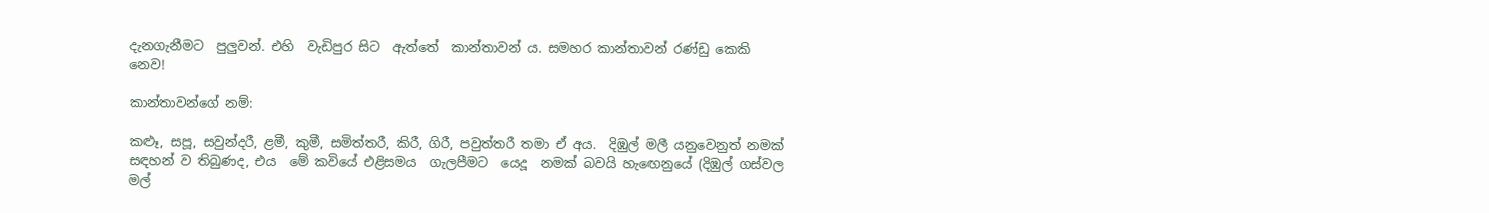දැනගැනීමට  පුලුවන්. එහි  වැඩිපුර සිට  ඇත්තේ  කාන්තාවන් ය. සමහර කාන්තාවන් රණ්ඩු කෙකි නෙව!

කාන්තාවන්ගේ නම්:

කළූ, සපූ, සවුන්දරී, ළමී, කුමී, සමිත්තරී, කිරී, ගිරී, පවුත්තරී තමා ඒ අය.  දිඹුල් මලී යනුවෙනුත් නමක් සඳහන් ව තිබුණද, එය  මේ කවියේ එළිසමය  ගැලපීමට  යෙදූ  නමක් බවයි හැඟෙනුයේ (දිඹුල් ගස්වල මල්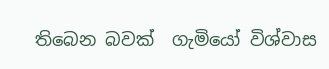තිබෙන බවක්  ගැමියෝ විශ්වාස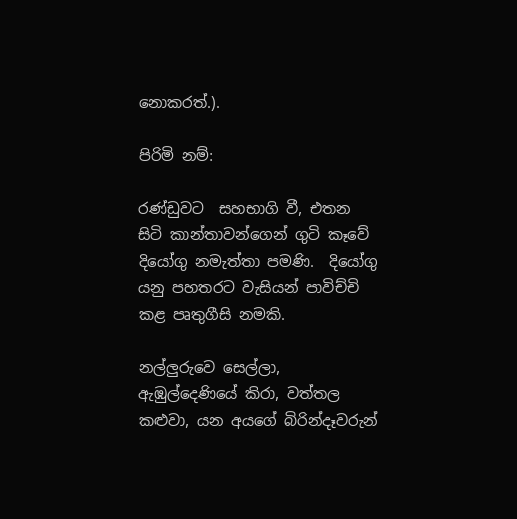නොකරත්.).

පිරිමි නම්:

රණ්ඩුවට  සහභාගි වී, එතන සිටි කාන්තාවන්ගෙන් ගුටි කෑවේ දියෝගු නමැත්තා පමණි.  දියෝගු යනු පහතරට වැසියන් පාවිච්චි කළ පෘතුගීසි නමකි.

නල්ලුරුවෙ සෙල්ලා, ඇඹුල්දෙණියේ කිරා, වත්තල කළුවා, යන අයගේ බිරින්දෑවරුන්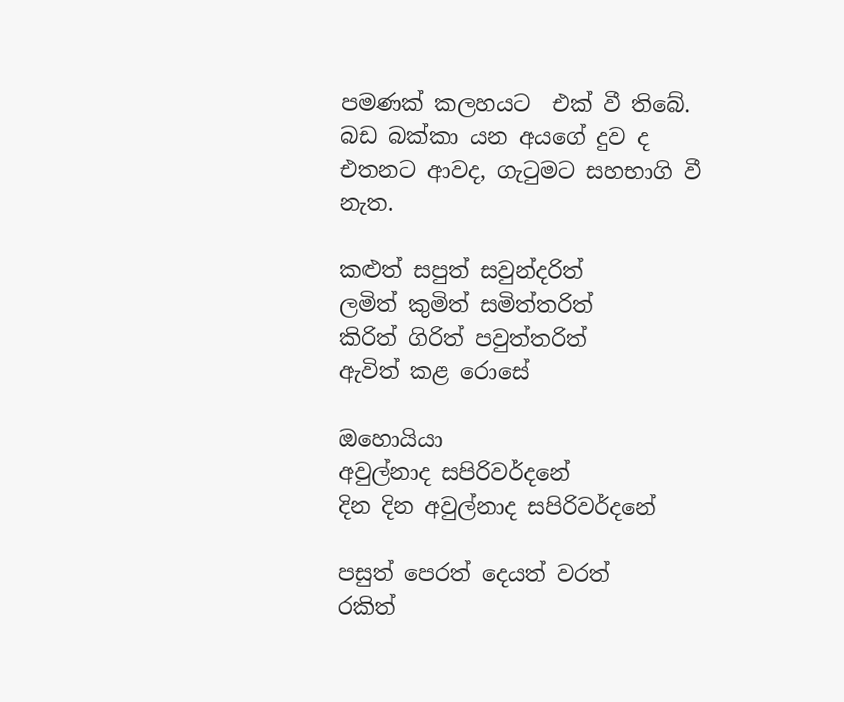පමණක් කලහයට  එක් වී තිබේ.  බඩ බක්කා යන අයගේ දුව ද එතනට ආවද, ගැටුමට සහභාගි වී නැත.

කළුත් සපුත් සවුන්දරිත්
ලමිත් කුමිත් සමිත්තරිත්
කිරිත් ගිරිත් පවුත්තරිත්
ඇවිත් කළ රොසේ

ඔහොයියා
අවුල්නාද සපිරිවර්දනේ
දින දින අවුල්නාද සපිරිවර්දනේ

පසුත් පෙරත් දෙයත් වරත්
රකිත්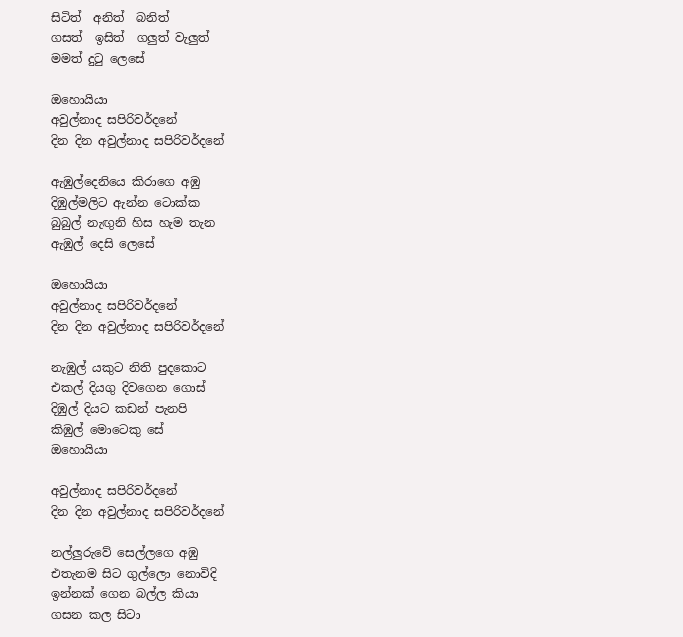සිටිත්  අනිත්  බනිත්
ගසත්  ඉසිත්  ගලුත් වැලුත්
මමත් දුටු ලෙසේ

ඔහොයියා
අවුල්නාද සපිරිවර්දනේ
දින දින අවුල්නාද සපිරිවර්දනේ

ඇඹුල්දෙනියෙ කිරාගෙ අඹු
දිඹුල්මලිට ඇන්න ටොක්ක
බුබුල් නැඟුනි හිස හැම තැන
ඇඹුල් දෙසි ලෙසේ

ඔහොයියා
අවුල්නාද සපිරිවර්දනේ
දින දින අවුල්නාද සපිරිවර්දනේ

නැඹුල් යකුට නිති පුදකොට
එකල් දියගු දිවගෙන ගොස්
දිඹුල් දියට කඩන් පැනපි
කිඹුල් මොටෙකු සේ
ඔහොයියා

අවුල්නාද සපිරිවර්දනේ
දින දින අවුල්නාද සපිරිවර්දනේ

නල්ලුරුවේ සෙල්ලගෙ අඹු
එතැනම සිට ගුල්ලො නොවිදි
ඉන්නක් ගෙන බල්ල කියා
ගසන කල සිටා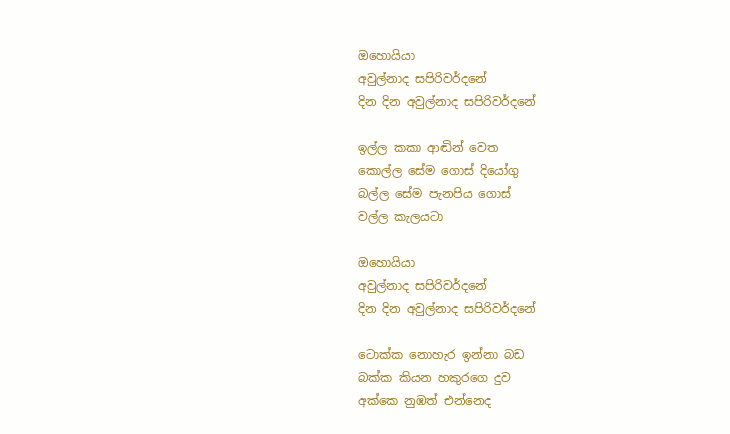ඔහොයියා
අවුල්නාද සපිරිවර්දනේ
දින දින අවුල්නාද සපිරිවර්දනේ

ඉල්ල කකා ආඬින් වෙත
කොල්ල සේම ගොස් දියෝගු
බල්ල සේම පැනපිය ගොස්
වල්ල කැලයටා

ඔහොයියා
අවුල්නාද සපිරිවර්දනේ
දින දින අවුල්නාද සපිරිවර්දනේ

ටොක්ක නොහැර ඉන්නා බඩ
බක්ක කියන හකු‍රගෙ දුව
අක්කෙ නුඹත් එන්නෙද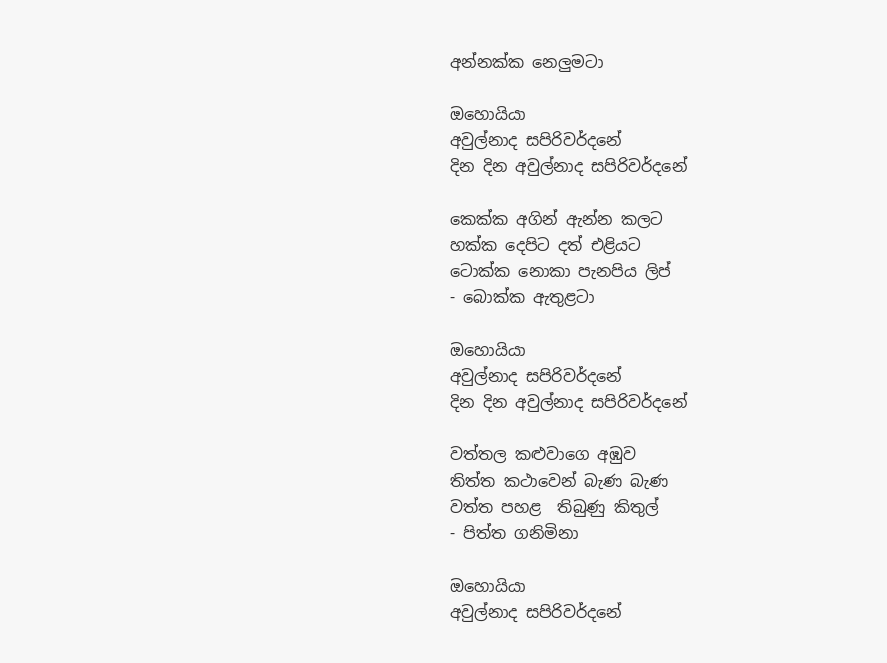අන්නක්ක නෙලුමටා

ඔහොයියා
අවුල්නාද සපිරිවර්දනේ
දින දින අවුල්නාද සපිරිවර්දනේ

කෙක්ක අගින් ඇන්න කලට
හක්ක දෙපිට දත් එළියට
ටොක්ක නොකා පැනපිය ලිප්
- බොක්ක ඇතුළටා

ඔහොයියා
අවුල්නාද සපිරිවර්දනේ
දින දින අවුල්නාද සපිරිවර්දනේ

වත්තල කළුවාගෙ අඹුව
තිත්ත කථාවෙන් බැණ බැණ
වත්ත පහළ  තිබුණු කිතුල්
- පිත්ත ‍ගනිමිනා

ඔහොයියා
අවුල්නාද සපිරිවර්දනේ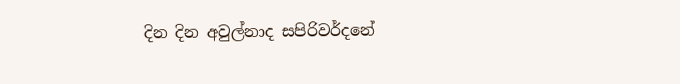දින දින අවුල්නාද සපිරිවර්දනේ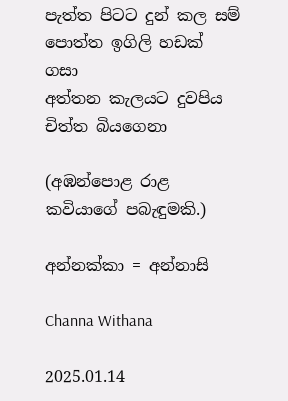පැත්ත පිටට දුන් කල සම්
පොත්ත ඉගිලි හඩක් ගසා
අත්තන කැලයට දුවපිය
චිත්ත බියගෙනා

(අඹන්පොළ රාළ කවියාගේ පබැඳුමකි.)

අන්නක්කා = අන්නාසි

Channa Withana

2025.01.14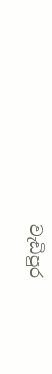වැඩිපුර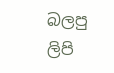බලපු ලිපි